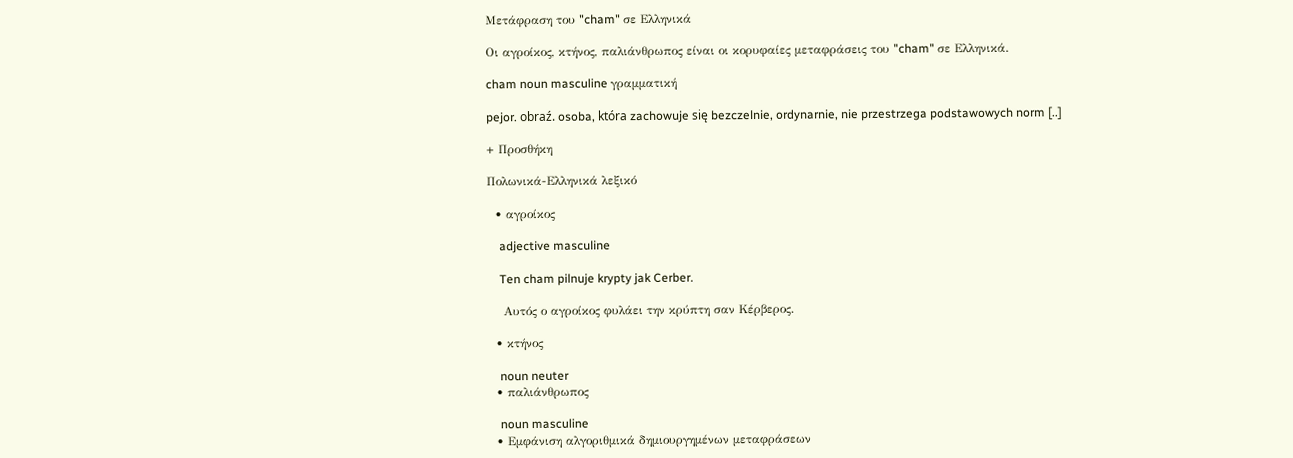Μετάφραση του "cham" σε Ελληνικά

Οι αγροίκος, κτήνος, παλιάνθρωπος είναι οι κορυφαίες μεταφράσεις του "cham" σε Ελληνικά.

cham noun masculine γραμματική

pejor. obraź. osoba, która zachowuje się bezczelnie, ordynarnie, nie przestrzega podstawowych norm [..]

+ Προσθήκη

Πολωνικά-Ελληνικά λεξικό

  • αγροίκος

    adjective masculine

    Ten cham pilnuje krypty jak Cerber.

    Αυτός ο αγροίκος φυλάει την κρύπτη σαν Κέρβερος.

  • κτήνος

    noun neuter
  • παλιάνθρωπος

    noun masculine
  • Εμφάνιση αλγοριθμικά δημιουργημένων μεταφράσεων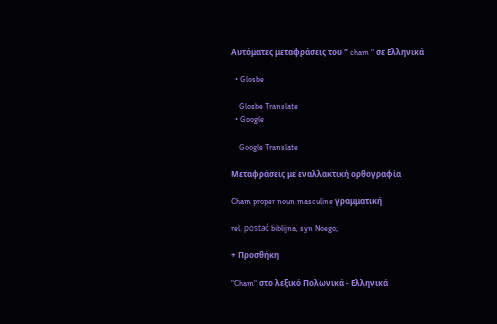Αυτόματες μεταφράσεις του " cham " σε Ελληνικά

  • Glosbe

    Glosbe Translate
  • Google

    Google Translate

Μεταφράσεις με εναλλακτική ορθογραφία

Cham proper noun masculine γραμματική

rel. postać biblijna, syn Noego;

+ Προσθήκη

"Cham" στο λεξικό Πολωνικά - Ελληνικά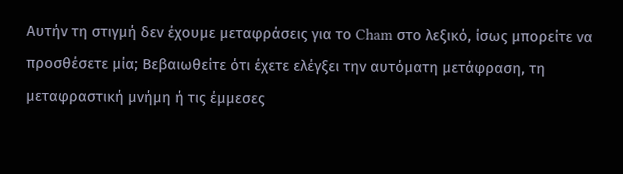Αυτήν τη στιγμή δεν έχουμε μεταφράσεις για το Cham στο λεξικό, ίσως μπορείτε να προσθέσετε μία; Βεβαιωθείτε ότι έχετε ελέγξει την αυτόματη μετάφραση, τη μεταφραστική μνήμη ή τις έμμεσες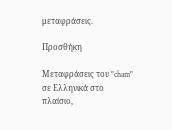μεταφράσεις.

Προσθήκη

Μεταφράσεις του "cham" σε Ελληνικά στο πλαίσιο,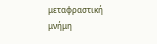μεταφραστική μνήμη